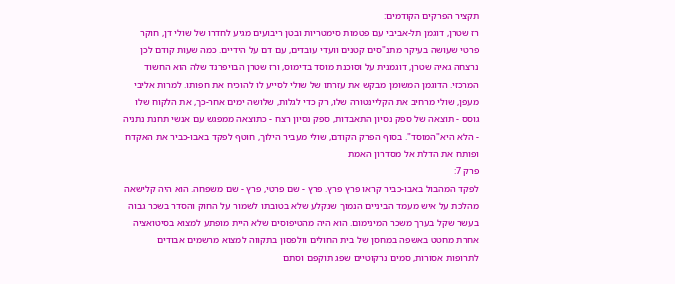תקציר הפרקים הקודמים:
רז שטרן, דוגמן תל-אביבי עם פטמות סימטריות ובטן ריבועים מגיע לחדרו של שולי דן, חוקר פרטי שעושה בעיקר מתנ"סים קטנים וועדי עובדים, עם דם על הידיים. כמה שעות קודם לכן נרצחה גאיה שטרן, דוגמנית על וסוכנת מוסד בדימוס, ורז שטרן הבויפרנד שלה הוא החשוד המרכזי. הדוגמן המשומן מבקש את עזרתו של שולי לסייע לו להוכיח את חפותו. למרות אליבי מעפן, שולי מרחיב את הקליינטורה שלו, רק כדי לגלות, שלושה ימים אחר-כך, את הלקוח שלו גוסס - תוצאה של ספק נסיון התאבדות, ספק נסיון רצח - כתוצאה ממפגש עם אנשי תחנת נתניה - הלא היא"המוסד". בסוף הפרק הקודם, שולי מעביר הילוך, חוטף לפקד באבו-כביר את האקדח ופותח את הדלת אל מסדרון האמת
פרק 7:
לפקד המהבול באבו-כביר קראו פרץ פרץ. פרץ - שם פרטי, פרץ - שם משפחה. הוא היה קלישאה מהלכת על איש מעמד הביניים הנמוך שנקלע שלא בטובתו לשמור על החוק והסדר בשכר גבוה בעשר שקל בערך משכר המינימום. הוא היה מהטיפוסים שלא היית מופתע למצוא בסיטואציה אחרת מחטט באשפה במחסן של בית החולים וולפסון בתקווה למצוא מרשמים אבודים לתרופות אסורות, סמים נרקוטיים שפג תוקפם וסתם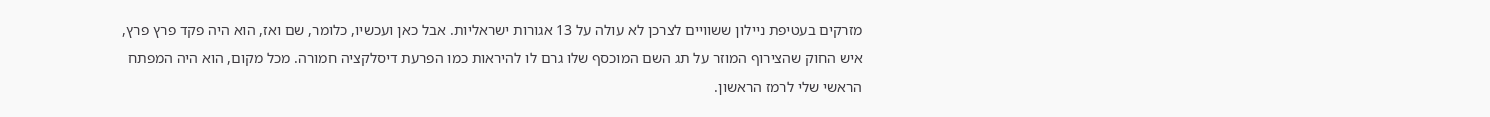מזרקים בעטיפת ניילון ששוויים לצרכן לא עולה על 13 אגורות ישראליות. אבל כאן ועכשיו, כלומר, שם ואז, הוא היה פקד פרץ פרץ, איש החוק שהצירוף המוזר על תג השם המוכסף שלו גרם לו להיראות כמו הפרעת דיסלקציה חמורה. מכל מקום, הוא היה המפתח הראשי שלי לרמז הראשון.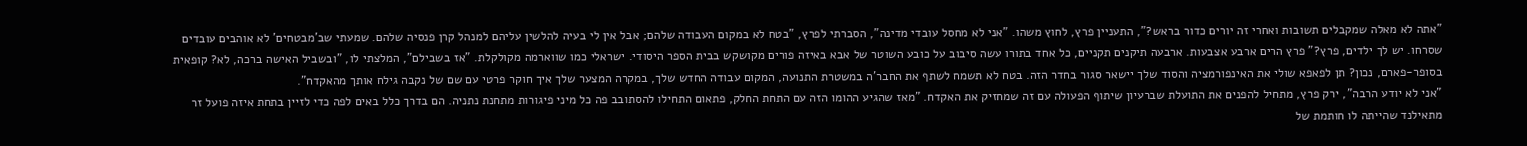"אתה לא מאלה שמקבלים תשובות ואחרי זה יורים כדור בראש?", התעניין פרץ, לחוץ משהו. "אני לא מחסל עובדי מדינה", הסברתי לפרץ, "בטח לא במקום העבודה שלהם; אבל אין לי בעיה להלשין עליהם למנהל קרן פנסיה שלהם. שמעתי שב'מבטחים' לא אוהבים עובדים שסרחו. יש לך ילדים, פרץ?" פרץ הרים ארבע אצבעות. ארבעה תיקנים תקניים, כל אחד בתורו עשה סיבוב על כובע השוטר של אבא באיזה פורים מקושקש בבית הספר היסודי. ישראלי כמו שווארמה מקולקלת. "אז בשבילם", המלצתי לו, "ובשביל האישה ברכה, לא? קופאית בסופר-פארם, נכון? תן לפאפא שולי את האינפורמציה והסוד שלך יישאר סגור בחדר הזה. בטח לא תשמח לשתף את החבר'ה במשטרת התנועה, המקום עבודה החדש שלך, במקרה המצער שלך איך חוקר פרטי עם שם של נקבה גילח אותך מהאקדח".
"אני לא יודע הרבה", ירק פרץ, מתחיל להפנים את התועלת שברעיון שיתוף הפעולה עם זה שמחזיק את האקדח. "מאז שהגיע ההומו הזה עם התחת החלק, פתאום התחילו להסתובב פה כל מיני פיגורות מתחנת נתניה. הם בדרך כלל באים לפה כדי לזיין בתחת איזה פועל זר מתאילנד שהייתה לו חותמת של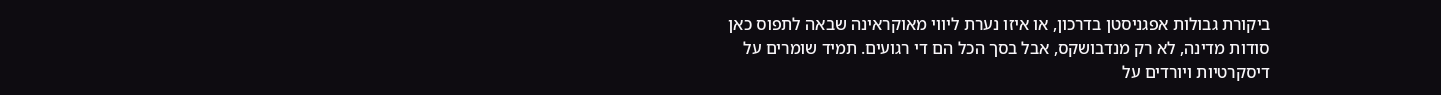ביקורת גבולות אפגניסטן בדרכון, או איזו נערת ליווי מאוקראינה שבאה לתפוס כאן סודות מדינה, לא רק מנדבושקס, אבל בסך הכל הם די רגועים. תמיד שומרים על דיסקרטיות ויורדים על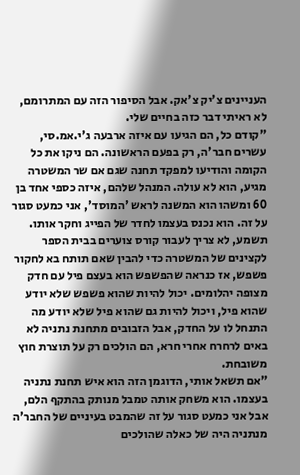העניינים צ'יק צ'אק. אבל הסיפור הזה עם המתרומם, לא ראיתי דבר כזה בחיים שלי.
"קודם כל, הם הגיעו עם איזה ארבעה ג'י.אמ.סי, עשרים חבר'ה, רק בפעם הראשונה. הם ניקו את כל הקומה והודיעו למפקד תחנה שגם אם שר המשטרה מגיע, הוא לא עולה. המנהל שלהם, איזה כספי אחד בן 60 ומשהו הוא המשנה לראש 'המוסד', אני כמעט סגור על זה. הוא נכנס בעצמו לחדר של הפייג וחקר אותו. תשמע, לא צריך לעבור קורס צוערים בבית הספר לקצינים של המשטרה כדי להבין שאם תותח בא לחקור פשפש, אז כנראה שהפשפש הוא בעצם פיל עם חדק מצופה יהלומים. יכול להיות שהוא פשפש שלא יודע שהוא פיל, ויכול להיות גם שהוא פיל שלא יודע מה התנחל לו על החדק, אבל הזבובים מתחנת נתניה לא באים לרחרח אחרי חרא, הם הולכים רק על תוצרת חוץ משובחת.
"אם תשאל אותי, הדוגמן הזה הוא איש תחנת נתניה בעצמו. הוא משחק אותה טמבל מנותק בהתקף הלם, אבל אני כמעט סגור על זה שהמבט בעיניים של החבר'ה מנתניה היה של כאלה שהולכים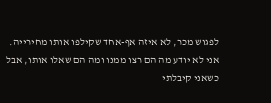לפגוש מכר, לא איזה אף-אחד שקילפו אותו מחירייה. אני לא יודע מה הם רצו ממנו ומה הם שאלו אותו, אבל כשאני קיבלתי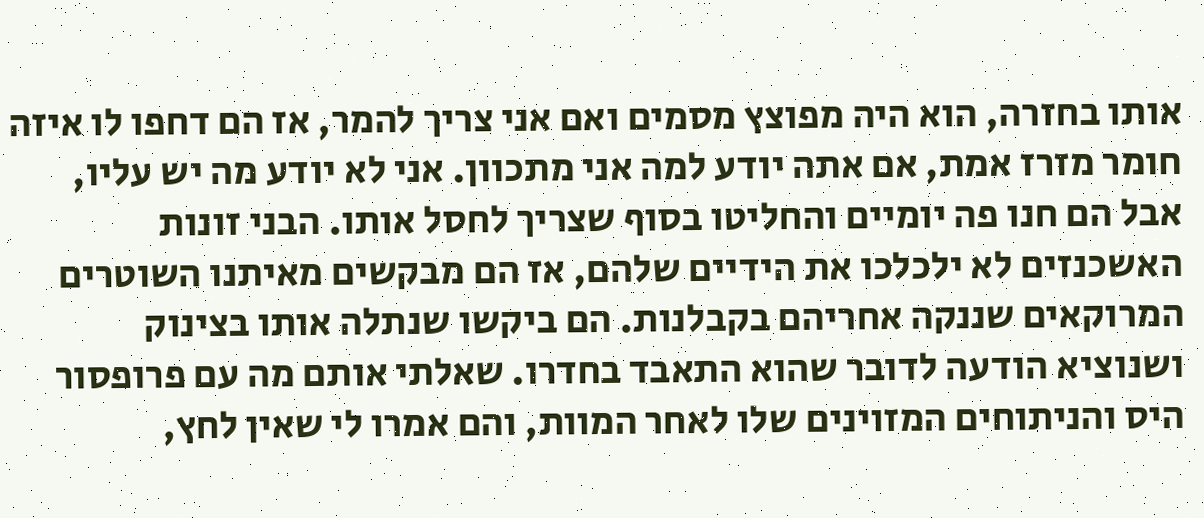אותו בחזרה, הוא היה מפוצץ מסמים ואם אני צריך להמר, אז הם דחפו לו איזה חומר מזרז אמת, אם אתה יודע למה אני מתכוון. אני לא יודע מה יש עליו, אבל הם חנו פה יומיים והחליטו בסוף שצריך לחסל אותו. הבני זונות האשכנזים לא ילכלכו את הידיים שלהם, אז הם מבקשים מאיתנו השוטרים המרוקאים שננקה אחריהם בקבלנות. הם ביקשו שנתלה אותו בצינוק ושנוציא הודעה לדובר שהוא התאבד בחדרו. שאלתי אותם מה עם פרופסור היס והניתוחים המזוינים שלו לאחר המוות, והם אמרו לי שאין לחץ,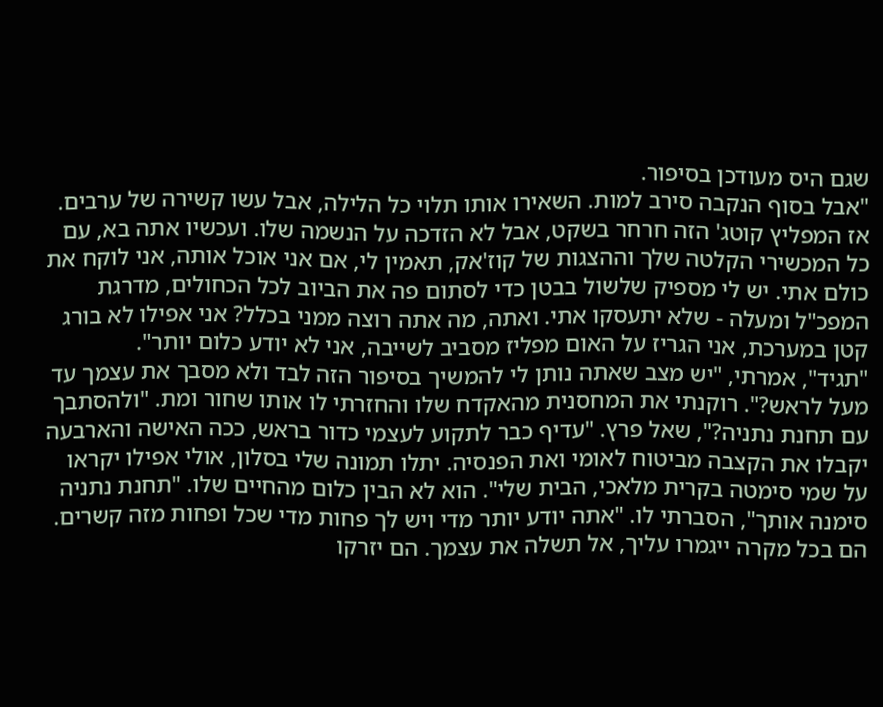שגם היס מעודכן בסיפור.
"אבל בסוף הנקבה סירב למות. השאירו אותו תלוי כל הלילה, אבל עשו קשירה של ערבים. אז המפליץ קוטג' הזה חרחר בשקט, אבל לא הזדכה על הנשמה שלו. ועכשיו אתה בא, עם כל המכשירי הקלטה שלך וההצגות של קוז'אק, תאמין לי, אם אני אוכל אותה, אני לוקח את כולם אתי. יש לי מספיק שלשול בבטן כדי לסתום פה את הביוב לכל הכחולים, מדרגת המפכ"ל ומעלה - שלא יתעסקו אתי. ואתה, מה אתה רוצה ממני בכלל? אני אפילו לא בורג קטן במערכת, אני הגריז על האום מפליז מסביב לשייבה, אני לא יודע כלום יותר".
"תגיד", אמרתי, "יש מצב שאתה נותן לי להמשיך בסיפור הזה לבד ולא מסבך את עצמך עד מעל לראש?". רוקנתי את המחסנית מהאקדח שלו והחזרתי לו אותו שחור ומת. "ולהסתבך עם תחנת נתניה?", שאל פרץ. "עדיף כבר לתקוע לעצמי כדור בראש, ככה האישה והארבעה יקבלו את הקצבה מביטוח לאומי ואת הפנסיה. יתלו תמונה שלי בסלון, אולי אפילו יקראו על שמי סימטה בקרית מלאכי, הבית שלי". הוא לא הבין כלום מהחיים שלו. "תחנת נתניה סימנה אותך", הסברתי לו. "אתה יודע יותר מדי ויש לך פחות מדי שכל ופחות מזה קשרים. הם בכל מקרה ייגמרו עליך, אל תשלה את עצמך. הם יזרקו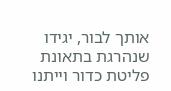אותך לבור, יגידו שנהרגת בתאונת פליטת כדור וייתנו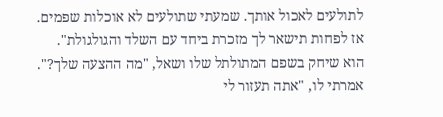לתולעים לאכול אותך. שמעתי שתולעים לא אוכלות שפמים. אז לפחות תישאר לך מזכרת ביחד עם השלד והגולגולת". הוא שיחק בשפם המתולתל שלו ושאל, "מה ההצעה שלך?". אמרתי לו, "אתה תעזור לי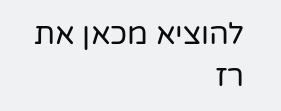להוציא מכאן את רז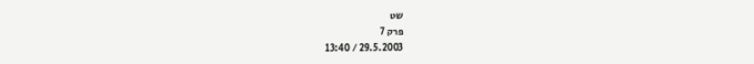שט
פרק 7
29.5.2003 / 13:40